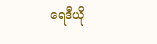ရေဒီယို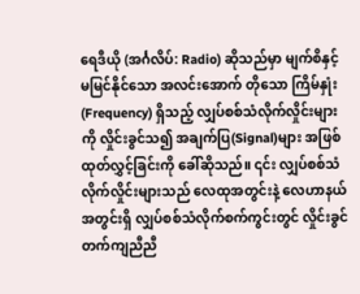ရေဒီယို (အင်္ဂလိပ်: Radio) ဆိုသည်မှာ မျက်စိနှင့် မမြင်နိုင်သော အလင်းအောက် တိုသော ကြိမ်နှုံး (Frequency) ရှိသည့် လျှပ်စစ်သံလိုက်လှိုင်းများကို လှိုင်းခွင်သ၍ အချက်ပြ(Signal)များ အဖြစ် ထုတ်လွှင့်ခြင်းကို ခေါ်ဆိုသည်။ ၎င်း လျှပ်စစ်သံလိုက်လှိုင်းများသည် လေထုအတွင်းနဲ့ လေဟာနယ်အတွင်းရှိ လျှပ်စစ်သံလိုက်စက်ကွင်းတွင် လှိုင်းခွင် တက်ကျညီညီ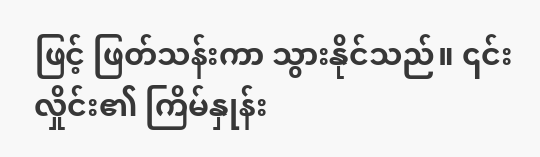ဖြင့် ဖြတ်သန်းကာ သွားနိုင်သည်။ ၎င်းလှိုင်း၏ ကြိမ်နှုန်း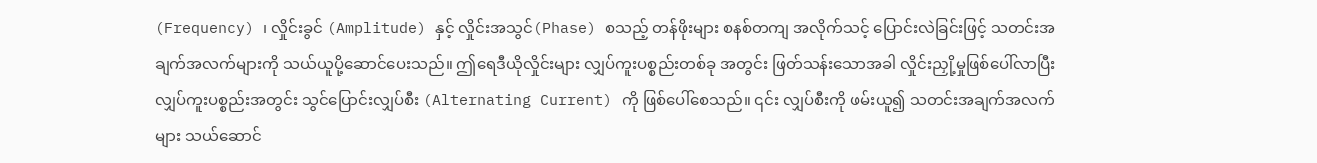(Frequency) ၊ လှိုင်းခွင် (Amplitude) နှင့် လှိုင်းအသွင်(Phase) စသည့် တန်ဖိုးများ စနစ်တကျ အလိုက်သင့် ပြောင်းလဲခြင်းဖြင့် သတင်းအချက်အလက်များကို သယ်ယူပို့ဆောင်ပေးသည်။ ဤရေဒီယိုလှိုင်းများ လျှပ်ကူးပစ္စည်းတစ်ခု အတွင်း ဖြတ်သန်းသောအခါ လှိုင်းညှို့မှုဖြစ်ပေါ်လာပြီး လျှပ်ကူးပစ္စည်းအတွင်း သွင်ပြောင်းလျှပ်စီး (Alternating Current) ကို ဖြစ်ပေါ်စေသည်။ ၎င်း လျှပ်စီးကို ဖမ်းယူ၍ သတင်းအချက်အလက်များ သယ်ဆောင်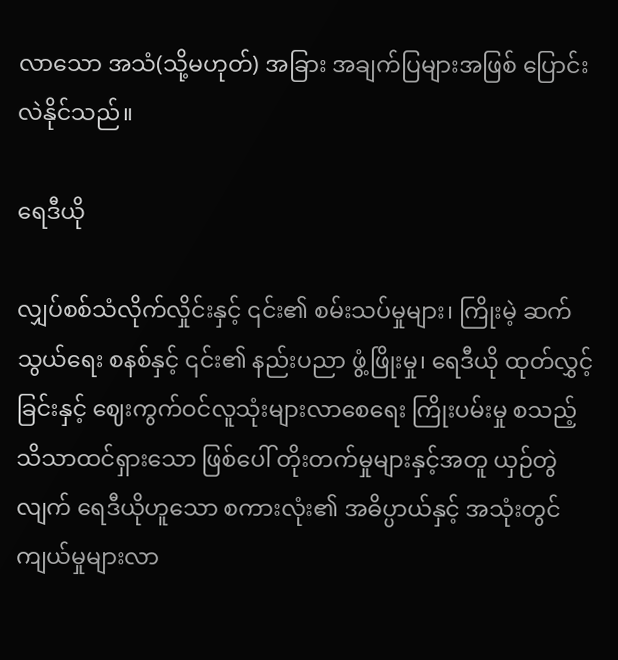လာသော အသံ(သို့မဟုတ်) အခြား အချက်ပြများအဖြစ် ပြောင်းလဲနိုင်သည်။

ရေဒီယို

လျှပ်စစ်သံလိုက်လှိုင်းနှင့် ၎င်း၏ စမ်းသပ်မှုများ၊ ကြိုးမဲ့ ဆက်သွယ်ရေး စနစ်နှင့် ၎င်း၏ နည်းပညာ ဖွံ့ဖြိုးမှု၊ ရေဒီယို ထုတ်လွှင့်ခြင်းနှင့် ဈေးကွက်ဝင်လူသုံးများလာစေရေး ကြိုးပမ်းမှု စသည့် သိသာထင်ရှားသော ဖြစ်ပေါ် တိုးတက်မှုများနှင့်အတူ ယှဉ်တွဲလျက် ရေဒီယိုဟူသော စကားလုံး၏ အဓိပ္ပာယ်နှင့် အသုံးတွင်ကျယ်မှုများလာ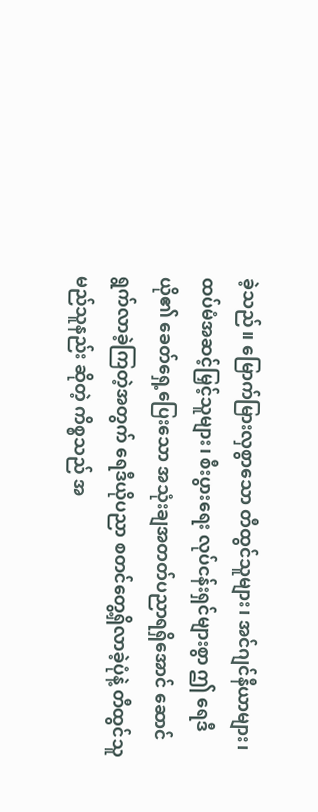ခဲ့သည်။ မြောက်မြားလှစွာသော တီထွင်သူများ၊ အင်ဂျင်နီယာများ၊ ထပ်မံအဆင့်မြှင့်သူများ၊ စီးပွားရေး လုပ်ငန်းရှင်များစွာ ဤ ရေဒီယို၏ ခေတ်ရှေ့ပြေးသော အသုံးချအတတ်ပညာရရှိအောင် ဆောင်ရွက်လာခဲ့ကြတဲ့အတွက် ရေဒီယိုပညာ စတင်တွေ့ရှိလာခဲ့ပုံနဲ့ တီထွင်သူ မည်သူနည်း ဆိုတဲ့ ကိစ္စသည် အ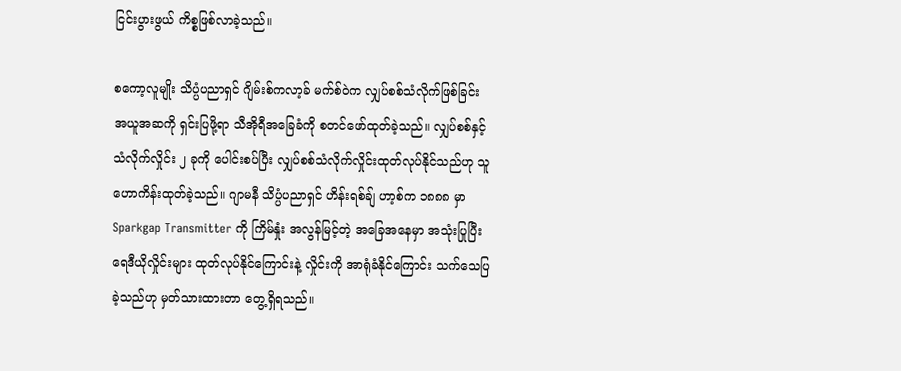ငြင်းပွားဖွယ် ကိစ္စဖြစ်လာခဲ့သည်။

စကော့လူမျိုး သိပ္ပံပညာရှင် ဂျိမ်းစ်ကလာ့ခ် မက်စ်ဝဲက လျှပ်စစ်သံလိုက်ဖြစ်ခြင်း အယူအဆကို ရှင်းပြဖို့ရာ သီအိုရီအခြေခံကို စတင်ဖော်ထုတ်ခဲ့သည်။ လျှပ်စစ်နှင့် သံလိုက်လှိုင်း ၂ ခုကို ပေါင်းစပ်ပြီး လျှပ်စစ်သံလိုက်လှိုင်းထုတ်လုပ်နိုင်သည်ဟု သူ ဟောကိန်းထုတ်ခဲ့သည်။ ဂျာမနီ သိပ္ပံပညာရှင် ဟိန်းရစ်ချ် ဟာ့စ်က ၁၈၈၈ မှာ Sparkgap Transmitter ကို ကြိမ်နှုံး အလွန်မြင့်တဲ့ အခြေအနေမှာ အသုံးပြုပြီး ရေဒီယိုလှိုင်းများ ထုတ်လုပ်နိုင်ကြောင်းနဲ့ လှိုင်းကို အာရုံခံနိုင်ကြောင်း သက်သေပြခဲ့သည်ဟု မှတ်သားထားတာ တွေ့ရှိရသည်။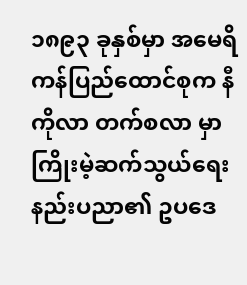၁၈၉၃ ခုနှစ်မှာ အမေရိကန်ပြည်ထောင်စုက နီကိုလာ တက်စလာ မှာ ကြိုးမဲ့ဆက်သွယ်ရေး နည်းပညာ၏ ဥပဒေ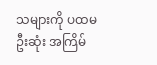သများကို ပထမဦးဆုံး အကြိမ်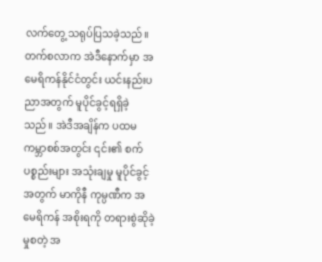လက်တွေ့ သရုပ်ပြသခဲ့သည်။ တက်စလာက အဲဒီနောက်မှာ အမေရိကန်နိုင်ငံတွင်း ယင်းနည်းပညာအတွက် မူပိုင်ခွင့်ရရှိခဲ့သည်။ အဲဒီအချိန်က ပထမကမ္ဘာစစ်အတွင်း ၎င်း၏ စက်ပစ္စည်းများ အသုံးချမှု မူပိုင်ခွင့်အတွက် မာကိုနီ ကုမ္ပဏီက အမေရိကန် အစိုးရကို တရားစွဲဆိုခဲ့မှုစတဲ့ အ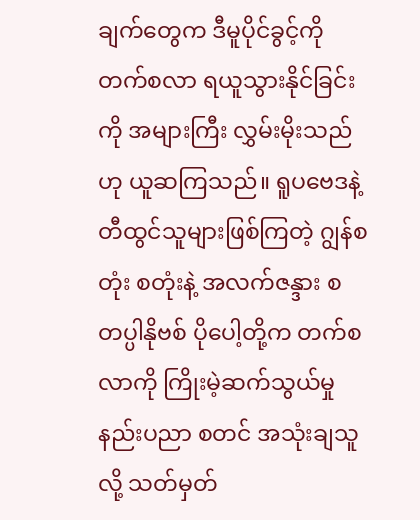ချက်တွေက ဒီမူပိုင်ခွင့်ကို တက်စလာ ရယူသွားနိုင်ခြင်းကို အများကြီး လွှမ်းမိုးသည်ဟု ယူဆကြသည်။ ရူပဗေဒနဲ့ တီထွင်သူများဖြစ်ကြတဲ့ ဂျွန်စတုံး စတုံးနဲ့ အလက်ဇန္ဒား စတပ္ပါနိုဗစ် ပိုပေါ့တို့က တက်စလာကို ကြိုးမဲ့ဆက်သွယ်မှုနည်းပညာ စတင် အသုံးချသူလို့ သတ်မှတ်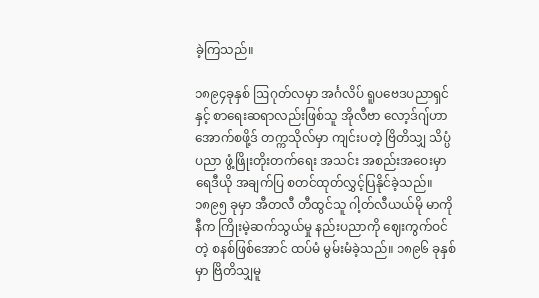ခဲ့ကြသည်။

၁၈၉၄ခုနှစ် ဩဂုတ်လမှာ အင်္ဂလိပ် ရူပဗေဒပညာရှင်နှင့် စာရေးဆရာလည်းဖြစ်သူ အိုလီဗာ လော့ဒ်ဂျ်ဟာ အောက်စဖို့ဒ် တက္ကသိုလ်မှာ ကျင်းပတဲ့ ဗြိတိသျှ သိပ္ပံပညာ ဖွံ့ဖြိုးတိုးတက်ရေး အသင်း အစည်းအဝေးမှာ ရေဒီယို အချက်ပြ စတင်ထုတ်လွှင့်ပြနိုင်ခဲ့သည်။ ၁၈၉၅ ခုမှာ အီတလီ တီထွင်သူ ဂါ့တ်လီယယ်မို မာကိုနီက ကြိုးမဲ့ဆက်သွယ်မှု နည်းပညာကို ဈေးကွက်ဝင်တဲ့ စနစ်ဖြစ်အောင် ထပ်မံ မွမ်းမံခဲ့သည်။ ၁၈၉၆ ခုနှစ်မှာ ဗြိတိသျှမူ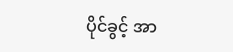ပိုင်ခွင့် အာ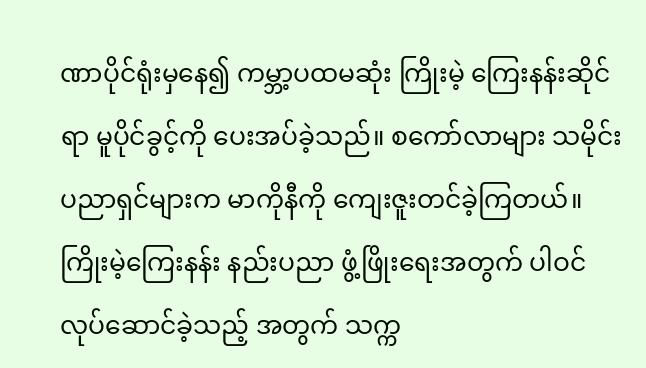ဏာပိုင်ရုံးမှနေ၍ ကမ္ဘာ့ပထမဆုံး ကြိုးမဲ့ ကြေးနန်းဆိုင်ရာ မူပိုင်ခွင့်ကို ပေးအပ်ခဲ့သည်။ စကော်လာများ သမိုင်းပညာရှင်များက မာကိုနီကို ကျေးဇူးတင်ခဲ့ကြတယ်။ ကြိုးမဲ့ကြေးနန်း နည်းပညာ ဖွံ့ဖြိုးရေးအတွက် ပါဝင်လုပ်ဆောင်ခဲ့သည့် အတွက် သက္က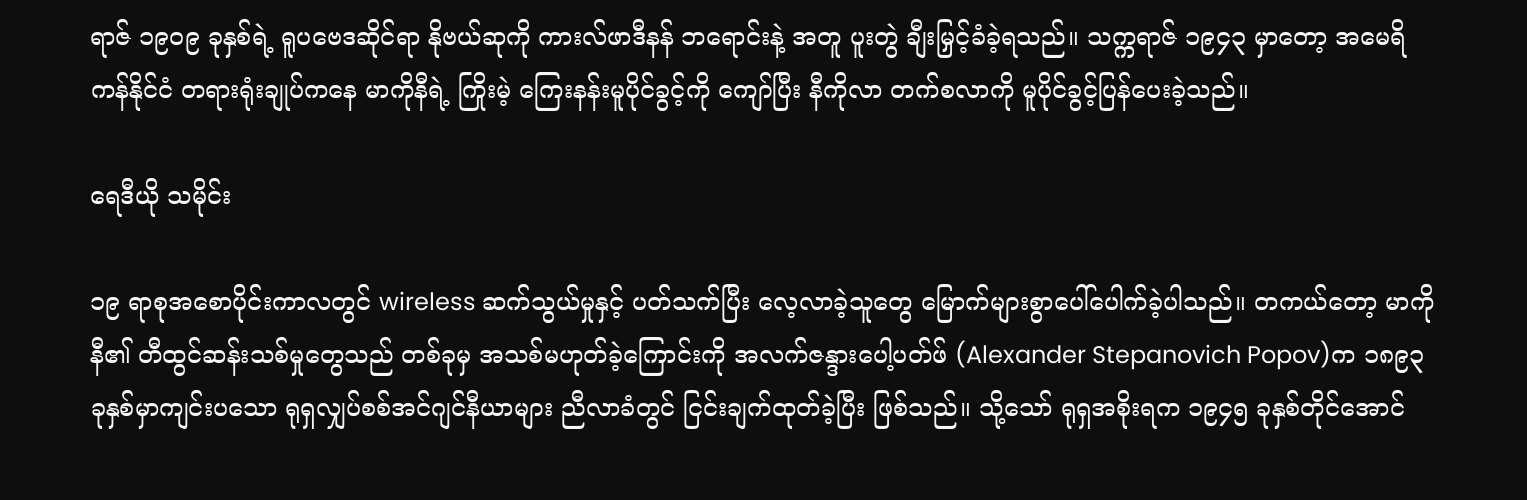ရာဇ် ၁၉၀၉ ခုနှစ်ရဲ့ ရူပဗေဒဆိုင်ရာ နိုဗယ်ဆုကို ကားလ်ဖာဒီနန် ဘရောင်းနဲ့ အတူ ပူးတွဲ ချီးမြှင့်ခံခဲ့ရသည်။ သက္ကရာဇ် ၁၉၄၃ မှာတော့ အမေရိကန်နိုင်ငံ တရားရုံးချုပ်ကနေ မာကိုနီရဲ့ ကြိုးမဲ့ ကြေးနန်းမူပိုင်ခွင့်ကို ကျော်ပြီး နီကိုလာ တက်စလာကို မူပိုင်ခွင့်ပြန်ပေးခဲ့သည်။

ရေဒီယို သမိုင်း

၁၉ ရာစုအစောပိုင်းကာလတွင် wireless ဆက်သွယ်မှုနှင့် ပတ်သက်ပြီး လေ့လာခဲ့သူတွေ မြောက်များစွာပေါ်ပေါက်ခဲ့ပါသည်။ တကယ်တော့ မာကိုနီ၏ တီထွင်ဆန်းသစ်မှုတွေသည် တစ်ခုမှ အသစ်မဟုတ်ခဲ့ကြောင်းကို အလက်ဇန္ဒားပေါ့ပတ်ဖ် (Alexander Stepanovich Popov)က ၁၈၉၃ ခုနှစ်မှာကျင်းပသော ရုရှလျှပ်စစ်အင်ဂျင်နီယာများ ညီလာခံတွင် ငြင်းချက်ထုတ်ခဲ့ပြီး ဖြစ်သည်။ သို့သော် ရုရှအစိုးရက ၁၉၄၅ ခုနှစ်တိုင်အောင်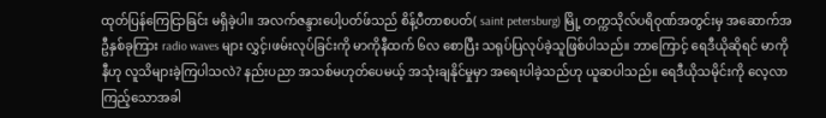ထုတ်ပြန်ကြေငြာခြင်း မရှိခဲ့ပါ။ အလက်ဇန္ဒားပေါ့ပတ်ဖ်သည် စိန့်ပီတာစပတ်( saint petersburg) မြို့ တက္ကသိုလ်ပရိဝုဏ်အတွင်းမှ အဆောက်အဦနှစ်ခုကြား radio waves များ လွှင့်၊ဖမ်းလုပ်ခြင်းကို မာကိုနီထက် ၆လ စောပြီး သရုပ်ပြလုပ်ခဲ့သူဖြစ်ပါသည်။ ဘာကြောင့် ရေဒီယိုဆိုရင် မာကိုနီဟု လူသိများခဲ့ကြပါသလဲ? နည်းပညာ အသစ်မဟုတ်ပေမယ့် အသုံးချနိုင်မှုမှာ အရေးပါခဲ့သည်ဟု ယူဆပါသည်။ ရေဒီယိုသမိုင်းကို လေ့လာကြည့်သောအခါ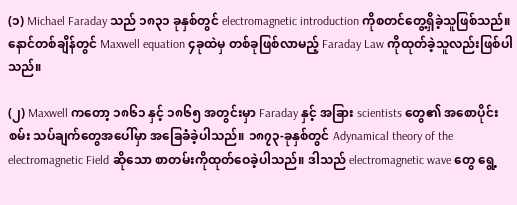(၁) Michael Faraday သည် ၁၈၃၁ ခုနှစ်တွင် electromagnetic introduction ကိုစတင်တွေ့ရှိခဲ့သူဖြစ်သည်။ နောင်တစ်ချိန်တွင် Maxwell equation ၄ခုထဲမှ တစ်ခုဖြစ်လာမည့် Faraday Law ကိုထုတ်ခဲ့သူလည်းဖြစ်ပါသည်။

(၂) Maxwell ကတော့ ၁၈၆၁ နှင့် ၁၈၆၅ အတွင်းမှာ Faraday နှင့် အခြား scientists တွေ၏ အစောပိုင်းစမ်း သပ်ချက်တွေအပေါ်မှာ အခြေခံခဲ့ပါသည်။ ၁၈၇၃-ခုနှစ်တွင် Adynamical theory of the electromagnetic Field ဆိုသော စာတမ်းကိုထုတ်ဝေခဲ့ပါသည်။ ဒါသည် electromagnetic wave တွေ ရွေ့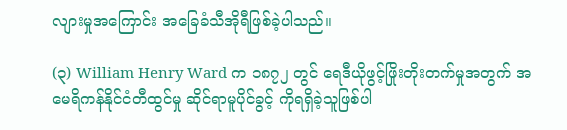လျားမှုအကြောင်း အခြေခံသီအိုရီဖြစ်ခဲ့ပါသည်။

(၃) William Henry Ward က ၁၈၇၂ တွင် ရေဒီယိုဖွင့်ဖြိုးတိုးတက်မှုအတွက် အမေရိကန်နိုင်ငံတီထွင်မှု ဆိုင်ရာမူပိုင်ခွင့် ကိုရရှိခဲ့သူဖြစ်ပါ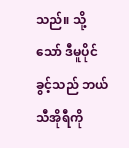သည်။ သို့သော် ဒီမူပိုင်ခွင့်သည် ဘယ်သီအိုရီကို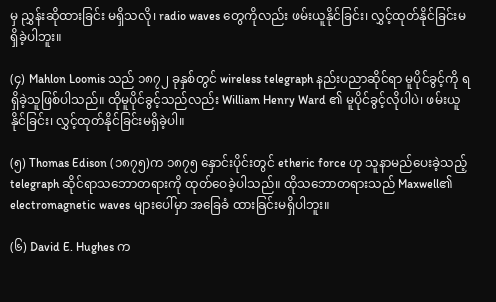မှ ညွှန်းဆိုထားခြင်း မရှိသလို၊ radio waves တွေကိုလည်း ဖမ်းယူနိုင်ခြင်း၊ လွှင့်ထုတ်နိုင်ခြင်းမရှိခဲ့ပါဘူး။

(၄) Mahlon Loomis သည် ၁၈၇၂ ခုနှစ်တွင် wireless telegraph နည်းပညာဆိုင်ရာ မူပိုင်ခွင့်ကို ရရှိခဲ့သူဖြစ်ပါသည်။ ထိုမူပိုင်ခွင့်သည်လည်း William Henry Ward ၏ မူပိုင်ခွင့်လိုပါပဲ၊ ဖမ်းယူနိုင်ခြင်း၊ လွှင့်ထုတ်နိုင်ခြင်းမရှိခဲ့ပါ။

(၅) Thomas Edison (၁၈၇၅)က ၁၈၇၅ နှောင်းပိုင်းတွင် etheric force ဟု သူနာမည်ပေးခဲ့သည့် telegraph ဆိုင်ရာသဘောတရားကို ထုတ်ဝေခဲ့ပါသည်။ ထိုသဘောတရားသည် Maxwell၏ electromagnetic waves များပေါ်မှာ အခြေခံ ထားခြင်းမရှိပါဘူး။

(၆) David E. Hughes က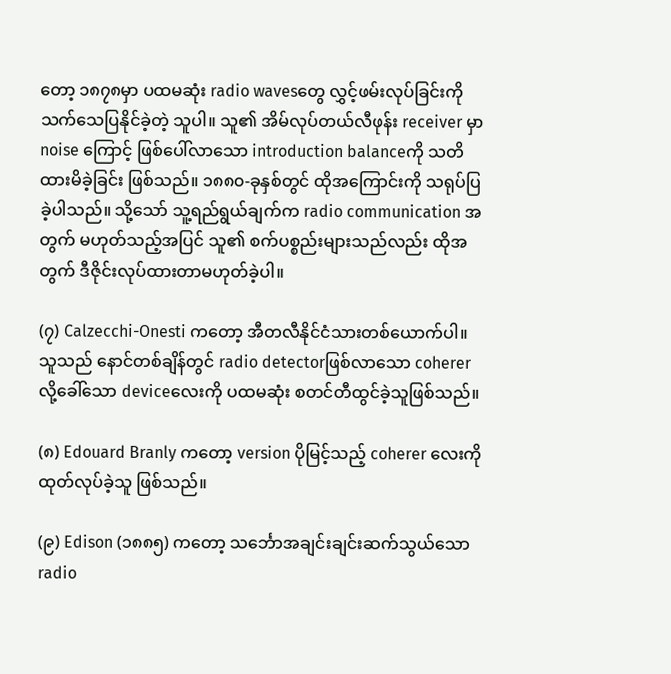တော့ ၁၈၇၈မှာ ပထမဆုံး radio wavesတွေ လွှင့်ဖမ်းလုပ်ခြင်းကို သက်သေပြနိုင်ခဲ့တဲ့ သူပါ။ သူ၏ အိမ်လုပ်တယ်လီဖုန်း receiver မှာ noise ကြောင့် ဖြစ်ပေါ်လာသော introduction balanceကို သတိထားမိခဲ့ခြင်း ဖြစ်သည်။ ၁၈၈၀-ခုနှစ်တွင် ထိုအကြောင်းကို သရုပ်ပြခဲ့ပါသည်။ သို့သော် သူ့ရည်ရွယ်ချက်က radio communication အတွက် မဟုတ်သည့်အပြင် သူ၏ စက်ပစ္စည်းများသည်လည်း ထိုအတွက် ဒီဇိုင်းလုပ်ထားတာမဟုတ်ခဲ့ပါ။

(၇) Calzecchi-Onesti ကတော့ အီတလီနိုင်ငံသားတစ်ယောက်ပါ။ သူသည် နောင်တစ်ချိန်တွင် radio detectorဖြစ်လာသော coherer လို့ခေါ်သော deviceလေးကို ပထမဆုံး စတင်တီထွင်ခဲ့သူဖြစ်သည်။

(၈) Edouard Branly ကတော့ version ပိုမြင့်သည့် coherer လေးကိုထုတ်လုပ်ခဲ့သူ ဖြစ်သည်။

(၉) Edison (၁၈၈၅) ကတော့ သင်္ဘောအချင်းချင်းဆက်သွယ်သော radio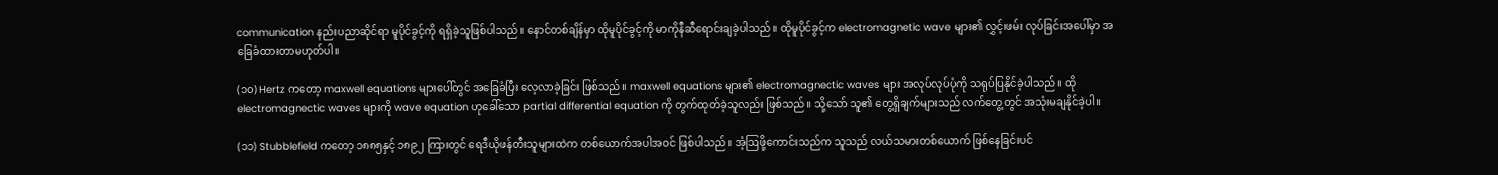communication နည်းပညာဆိုင်ရာ မူပိုင်ခွင့်ကို ရရှိခဲ့သူဖြစ်ပါသည်။ နောင်တစ်ချိန်မှာ ထိုမူပိုင်ခွင့်ကို မာကိုနီဆီရောင်းချခဲ့ပါသည်။ ထိုမူပိုင်ခွင့်က electromagnetic wave များ၏ လွှင့်၊ဖမ်း လုပ်ခြင်းအပေါ်မှာ အခြေခံထားတာမဟုတ်ပါ။

(၁၀) Hertz ကတော့ maxwell equations များပေါ်တွင် အခြေခံပြီး လေ့လာခဲ့ခြင်း ဖြစ်သည်။ maxwell equations များ၏ electromagnectic waves များ အလုပ်လုပ်ပုံကို သရုပ်ပြနိုင်ခဲ့ပါသည်။ ထိုelectromagnectic waves များကို wave equation ဟုခေါ်သော partial differential equation ကို တွက်ထုတ်ခဲ့သူလည်း ဖြစ်သည်။ သို့သော် သူ၏ တွေ့ရှိချက်များသည် လက်တွေ့တွင် အသုံးမချနိုင်ခဲ့ပါ။

(၁၁) Stubblefield ကတော့ ၁၈၈၅နှင့် ၁၈၉၂ ကြားတွင် ရေဒီယိုဖန်တီးသူများထဲက တစ်ယောက်အပါအဝင် ဖြစ်ပါသည်။ အံ့ဩဖို့ကောင်းသည်က သူသည် လယ်သမားတစ်ယောက် ဖြစ်နေခြင်းပင်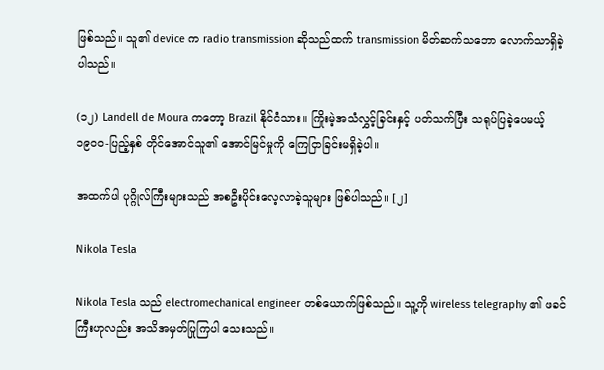ဖြစ်သည်။ သူ၏ device က radio transmission ဆိုသည်ထက် transmission မိတ်ဆက်သဘော လောက်သာရှိခဲ့ပါသည်။

(၁၂) Landell de Moura ကတော့ Brazil နိုင်ငံသား။ ကြိုးမဲ့အသံလွှင့်ခြင်းနှင့် ပတ်သက်ပြီး သရုပ်ပြခဲ့ပေမယ့် ၁၉၀၀-ပြည့်နှစ် တိုင်အောင်သူ၏ အောင်မြင်မှုကို ကြေငြာခြင်းမရှိခဲ့ပါ။

အထက်ပါ ပုဂ္ဂိုလ်ကြီးများသည် အစဦးပိုင်းလေ့လာခဲ့သူများ ဖြစ်ပါသည်။ [၂]

Nikola Tesla

Nikola Tesla သည် electromechanical engineer တစ်ယောက်ဖြစ်သည်။ သူ့ကို wireless telegraphy ၏ ဖခင်ကြီးဟုလည်း အသိအမှတ်ပြုကြပါ သေးသည်။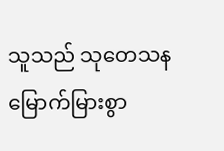သူသည် သုတေသနမြောက်မြားစွာ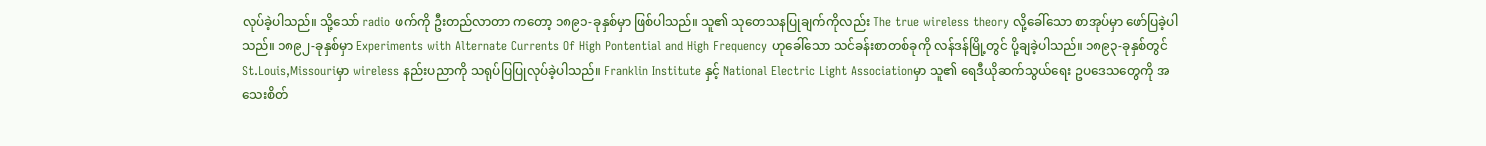လုပ်ခဲ့ပါသည်။ သို့သော် radio ဖက်ကို ဦးတည်လာတာ ကတော့ ၁၈၉၁-ခုနှစ်မှာ ဖြစ်ပါသည်။ သူ၏ သုတေသနပြုချက်ကိုလည်း The true wireless theory လို့ခေါ်သော စာအုပ်မှာ ဖော်ပြခဲ့ပါသည်။ ၁၈၉၂-ခုနှစ်မှာ Experiments with Alternate Currents Of High Pontential and High Frequency ဟုခေါ်သော သင်ခန်းစာတစ်ခုကို လန်ဒန်မြို့တွင် ပို့ချခဲ့ပါသည်။ ၁၈၉၃-ခုနှစ်တွင် St.Louis,Missouriမှာ wireless နည်းပညာကို သရုပ်ပြပြုလုပ်ခဲ့ပါသည်။ Franklin Institute နှင့် National Electric Light Associationမှာ သူ၏ ရေဒီယိုဆက်သွယ်ရေး ဥပဒေသတွေကို အသေးစိတ်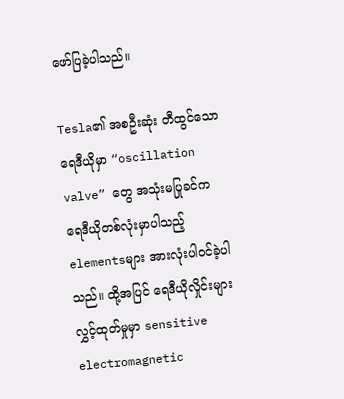ဖော်ပြခဲ့ပါသည်။

Tesla၏ အစဦးဆုံး တီထွင်သော ရေဒီယိုမှာ “oscillation valve” တွေ အသုံးမပြုခင်က ရေဒီယိုတစ်လုံးမှာပါသည့် elementsများ အားလုံးပါဝင်ခဲ့ပါသည်။ ထို့အပြင် ရေဒီယိုလှိုင်းများ လွှင့်ထုတ်မှုမှာ sensitive electromagnetic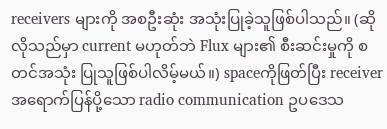receivers များကို အစဦးဆုံး အသုံးပြုခဲ့သူဖြစ်ပါသည်။ (ဆိုလိုသည်မှာ current မဟုတ်ဘဲ Flux များ၏ စီးဆင်းမှုကို စတင်အသုံး ပြုသူဖြစ်ပါလိမ့်မယ်။) spaceကိုဖြတ်ပြီး receiver အရောက်ပြန်ပို့သော radio communication ဥပဒေသ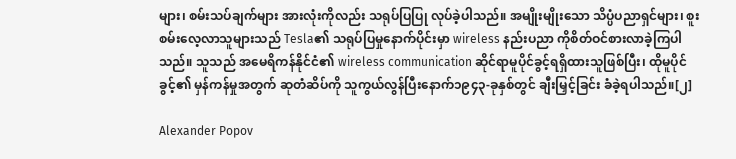များ၊ စမ်းသပ်ချက်များ အားလုံးကိုလည်း သရုပ်ပြပြု လုပ်ခဲ့ပါသည်။ အမျိုးမျိုးသော သိပ္ပံပညာရှင်များ၊ စူးစမ်းလေ့လာသူများသည် Tesla၏ သရုပ်ပြမှုနောက်ပိုင်းမှာ wireless နည်းပညာ ကိုစိတ်ဝင်စားလာခဲ့ကြပါသည်။ သူသည် အမေရိကန်နိုင်ငံ၏ wireless communication ဆိုင်ရာမူပိုင်ခွင့်ရရှိထားသူဖြစ်ပြီး၊ ထိုမူပိုင်ခွင့်၏ မှန်ကန်မှုအတွက် ဆုတံဆိပ်ကို သူကွယ်လွန်ပြီးနောက်၁၉၄၃-ခုနှစ်တွင် ချီးမြှင့်ခြင်း ခံခဲ့ရပါသည်။[၂]

Alexander Popov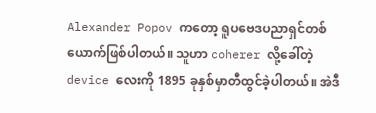Alexander Popov ကတော့ ရူပဗေဒပညာရှင်တစ်ယောက်ဖြစ်ပါတယ်။ သူဟာ coherer လို့ခေါ်တဲ့ device လေးကို 1895 ခုနှစ်မှာတီထွင်ခဲ့ပါတယ်။ အဲဒီ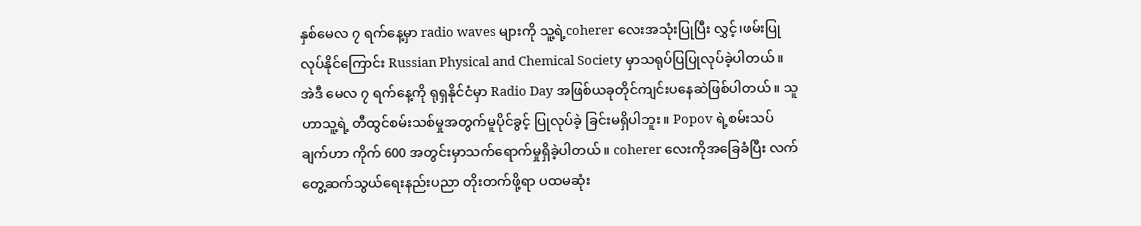နှစ်မေလ ၇ ရက်နေ့မှာ radio waves များကို သူ့ရဲ့coherer လေးအသုံးပြုပြီး လွှင့်၊ဖမ်းပြု လုပ်နိုင်ကြောင်း Russian Physical and Chemical Society မှာသရုပ်ပြပြုလုပ်ခဲ့ပါတယ်။ အဲဒီ မေလ ၇ ရက်နေ့ကို ရုရှနိုင်ငံမှာ Radio Day အဖြစ်ယခုတိုင်ကျင်းပနေဆဲဖြစ်ပါတယ်။ သူဟာသူ့ရဲ့ တီထွင်စမ်းသစ်မှုအတွက်မူပိုင်ခွင့် ပြုလုပ်ခဲ့ ခြင်းမရှိပါဘူး။ Popov ရဲ့စမ်းသပ်ချက်ဟာ ကိုက် 600 အတွင်းမှာသက်ရောက်မှုရှိခဲ့ပါတယ်။ coherer လေးကိုအခြေခံပြီး လက်တွေ့ဆက်သွယ်ရေးနည်းပညာ တိုးတက်ဖို့ရာ ပထမဆုံး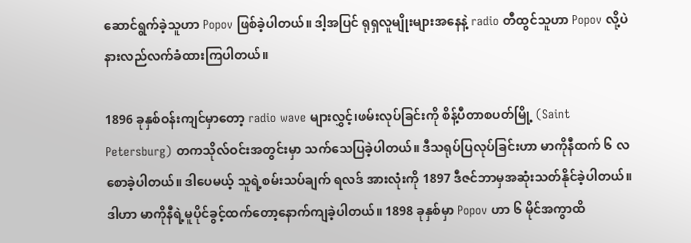ဆောင်ရွက်ခဲ့သူဟာ Popov ဖြစ်ခဲ့ပါတယ်။ ဒါ့အပြင် ရုရှလူမျိုးများအနေနဲ့ radio တီထွင်သူဟာ Popov လို့ပဲနားလည်လက်ခံထားကြပါတယ်။

1896 ခုနှစ်ဝန်းကျင်မှာတော့ radio wave များလွှင့်၊ဖမ်းလုပ်ခြင်းကို စိန့်ပီတာစပတ်မြို့ (Saint Petersburg) တကသိုလ်ဝင်းအတွင်းမှာ သက်သေပြခဲ့ပါတယ်။ ဒီသရုပ်ပြလုပ်ခြင်းဟာ မာကိုနီထက် ၆ လစောခဲ့ပါတယ်။ ဒါပေမယ့် သူရဲ့စမ်းသပ်ချက် ရလဒ် အားလုံးကို 1897 ဒီဇင်ဘာမှအဆုံးသတ်နိုင်ခဲ့ပါတယ်။ ဒါဟာ မာကိုနီရဲ့မူပိုင်ခွင့်ထက်တော့နောက်ကျခဲ့ပါတယ်။ 1898 ခုနှစ်မှာ Popov ဟာ ၆ မိုင်အကွာထိ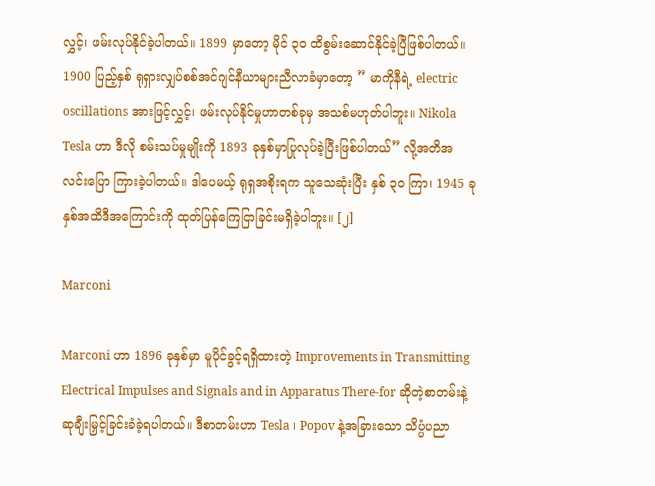လွှင့်၊ ဖမ်းလုပ်နိုင်ခဲ့ပါတယ်။ 1899 မှာတော့ မိုင် ၃၀ ထိစွမ်းဆောင်နိုင်ခဲ့ပြီဖြစ်ပါတယ်။ 1900 ပြည့်နှစ် ရုရှားလျှပ်စစ်အင်ဂျင်နီယာများညီလာခံမှာတော့ ” မာကိုနီရဲ့ electric oscillations အားဖြင့်လွှင့်၊ ဖမ်းလုပ်နိုင်မှုဟာတစ်ခုမှ အသစ်မဟုတ်ပါဘူး။ Nikola Tesla ဟာ ဒီလို စမ်းသပ်မှုမျိုးကို 1893 ခုနှစ်မှာပြုလုပ်ခဲ့ပြီးဖြစ်ပါတယ်” လို့အတိအလင်းပြော ကြားခဲ့ပါတယ်။ ဒါပေမယ့် ရုရှအစိုးရက သူသေဆုံးပြီး နှစ် ၃၀ ကြာ၊ 1945 ခုနှစ်အထိဒီအကြောင်းကို ထုတ်ပြန်ကြေငြာခြင်းမရှိခဲ့ပါဘူး။ [၂]

Marconi

Marconi ဟာ 1896 ခုနှစ်မှာ မူပိုင်ခွင့်ရရှိထားတဲ့ Improvements in Transmitting Electrical Impulses and Signals and in Apparatus There-for ဆိုတဲ့စာတမ်းနဲ့ဆုချီးမြှင့်ခြင်းခံခဲ့ရပါတယ်။ ဒီစာတမ်းဟာ Tesla ၊ Popov နဲ့အခြားသော သိပ္ပံပညာ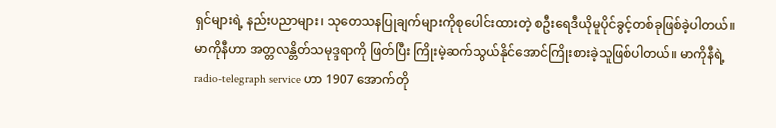ရှင်များရဲ့ နည်းပညာများ၊ သုတေသနပြုချက်များကိုစုပေါင်းထားတဲ့ စဦးရေဒီယိုမူပိုင်ခွင့်တစ်ခုဖြစ်ခဲ့ပါတယ်။ မာကိုနီဟာ အတ္တလန္တိတ်သမုဒ္ဒရာကို ဖြတ်ပြီး ကြိုးမဲ့ဆက်သွယ်နိုင်အောင်ကြိုးစားခဲ့သူဖြစ်ပါတယ်။ မာကိုနီရဲ့ radio-telegraph service ဟာ 1907 အောက်တို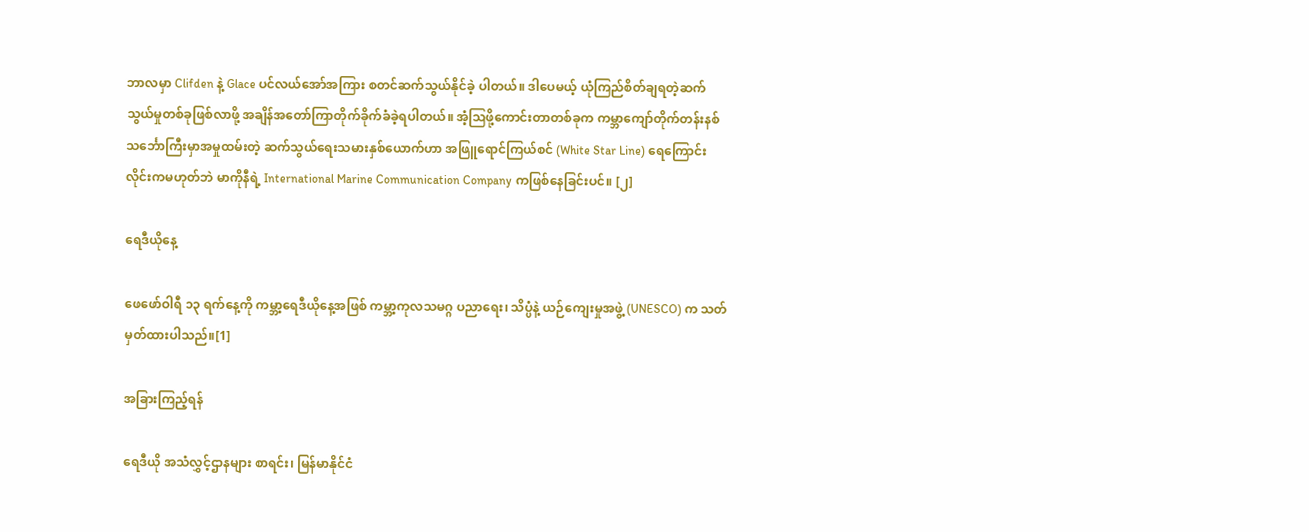ဘာလမှာ Clifden နဲ့ Glace ပင်လယ်အော်အကြား စတင်ဆက်သွယ်နိုင်ခဲ့ ပါတယ်။ ဒါပေမယ့် ယုံကြည်စိတ်ချရတဲ့ဆက်သွယ်မှုတစ်ခုဖြစ်လာဖို့ အချိန်အတော်ကြာတိုက်ခိုက်ခံခဲ့ရပါတယ်။ အံ့ဩဖို့ကောင်းတာတစ်ခုက ကမ္ဘာကျော်တိုက်တန်းနစ်သင်္ဘောကြီးမှာအမှုထမ်းတဲ့ ဆက်သွယ်ရေးသမားနှစ်ယောက်ဟာ အဖြူရောင်ကြယ်စင် (White Star Line) ရေကြောင်းလိုင်းကမဟုတ်ဘဲ မာကိုနီရဲ့ International Marine Communication Company ကဖြစ်နေခြင်းပင်။ [၂]

ရေဒီယိုနေ့

ဖေဖော်ဝါရီ ၁၃ ရက်နေ့ကို ကမ္ဘာ့ရေဒီယိုနေ့အဖြစ် ကမ္ဘာ့ကုလသမဂ္ဂ ပညာရေး၊ သိပ္ပံနဲ့ ယဉ်ကျေးမှုအဖွဲ့ (UNESCO) က သတ်မှတ်ထားပါသည်။[1]

အခြားကြည့်ရန်

ရေဒီယို အသံလွှင့်ဌာနများ စာရင်း၊ မြန်မာနိုင်ငံ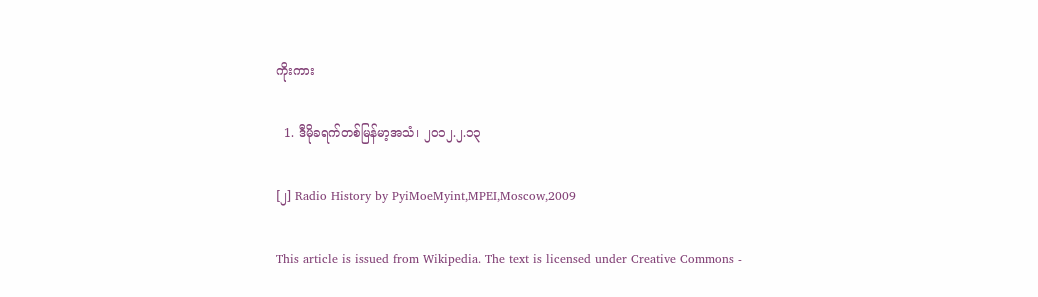ကိုးကား

  1. ဒီမိုခရက်တစ်မြန်မာ့အသံ၊ ၂၀၁၂.၂.၁၃

[၂] Radio History by PyiMoeMyint,MPEI,Moscow,2009

This article is issued from Wikipedia. The text is licensed under Creative Commons -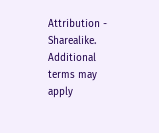Attribution - Sharealike. Additional terms may apply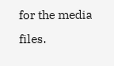for the media files.